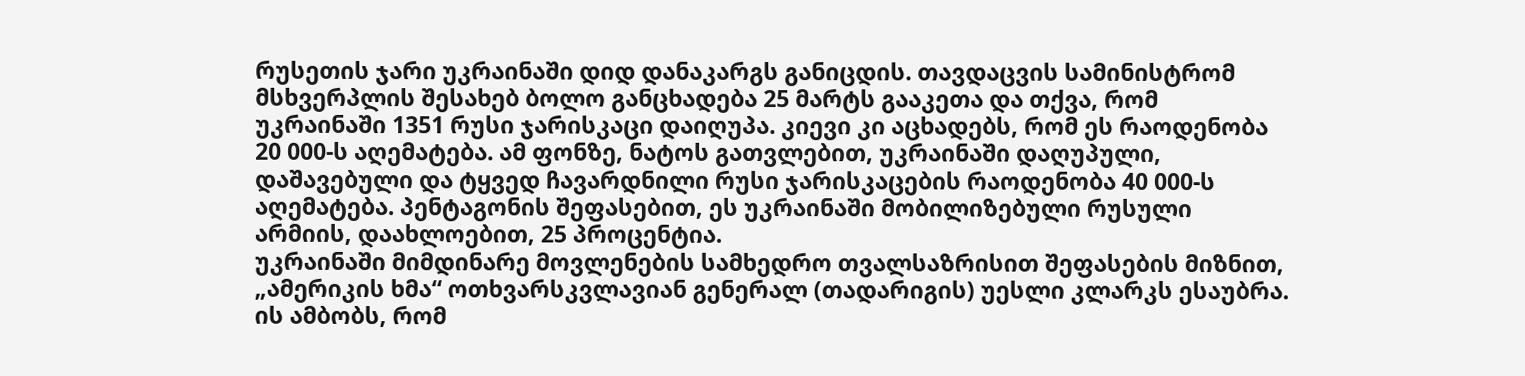რუსეთის ჯარი უკრაინაში დიდ დანაკარგს განიცდის. თავდაცვის სამინისტრომ მსხვერპლის შესახებ ბოლო განცხადება 25 მარტს გააკეთა და თქვა, რომ უკრაინაში 1351 რუსი ჯარისკაცი დაიღუპა. კიევი კი აცხადებს, რომ ეს რაოდენობა 20 000-ს აღემატება. ამ ფონზე, ნატოს გათვლებით, უკრაინაში დაღუპული, დაშავებული და ტყვედ ჩავარდნილი რუსი ჯარისკაცების რაოდენობა 40 000-ს აღემატება. პენტაგონის შეფასებით, ეს უკრაინაში მობილიზებული რუსული არმიის, დაახლოებით, 25 პროცენტია.
უკრაინაში მიმდინარე მოვლენების სამხედრო თვალსაზრისით შეფასების მიზნით, „ამერიკის ხმა“ ოთხვარსკვლავიან გენერალ (თადარიგის) უესლი კლარკს ესაუბრა. ის ამბობს, რომ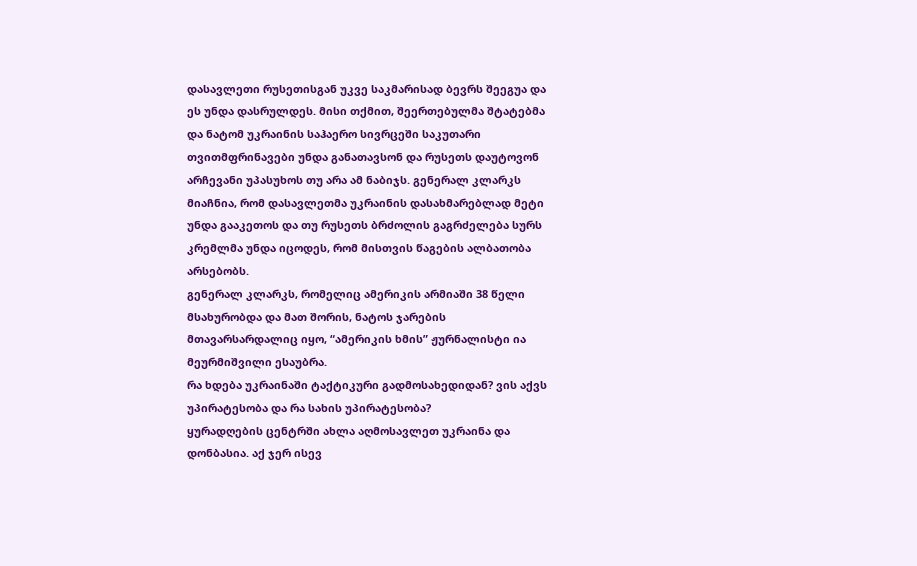დასავლეთი რუსეთისგან უკვე საკმარისად ბევრს შეეგუა და ეს უნდა დასრულდეს. მისი თქმით, შეერთებულმა შტატებმა და ნატომ უკრაინის საჰაერო სივრცეში საკუთარი თვითმფრინავები უნდა განათავსონ და რუსეთს დაუტოვონ არჩევანი უპასუხოს თუ არა ამ ნაბიჯს. გენერალ კლარკს მიაჩნია, რომ დასავლეთმა უკრაინის დასახმარებლად მეტი უნდა გააკეთოს და თუ რუსეთს ბრძოლის გაგრძელება სურს კრემლმა უნდა იცოდეს, რომ მისთვის წაგების ალბათობა არსებობს.
გენერალ კლარკს, რომელიც ამერიკის არმიაში 38 წელი მსახურობდა და მათ შორის, ნატოს ჯარების მთავარსარდალიც იყო, “ამერიკის ხმის” ჟურნალისტი ია მეურმიშვილი ესაუბრა.
რა ხდება უკრაინაში ტაქტიკური გადმოსახედიდან? ვის აქვს უპირატესობა და რა სახის უპირატესობა?
ყურადღების ცენტრში ახლა აღმოსავლეთ უკრაინა და დონბასია. აქ ჯერ ისევ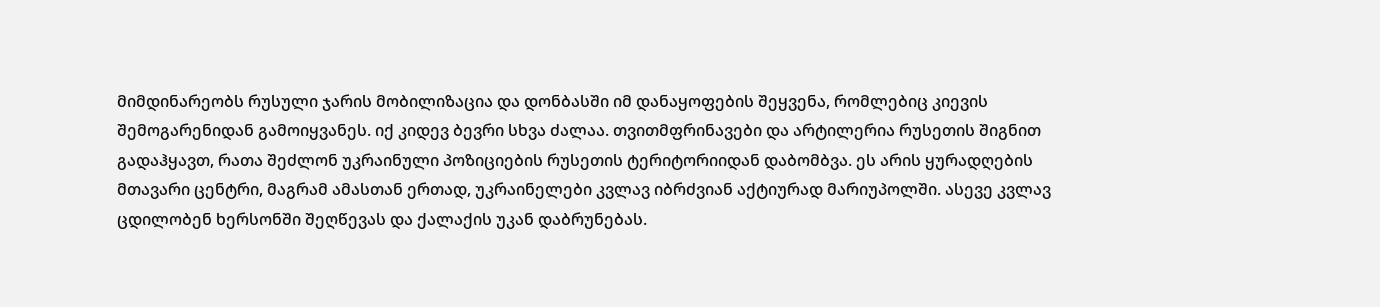მიმდინარეობს რუსული ჯარის მობილიზაცია და დონბასში იმ დანაყოფების შეყვენა, რომლებიც კიევის შემოგარენიდან გამოიყვანეს. იქ კიდევ ბევრი სხვა ძალაა. თვითმფრინავები და არტილერია რუსეთის შიგნით გადაჰყავთ, რათა შეძლონ უკრაინული პოზიციების რუსეთის ტერიტორიიდან დაბომბვა. ეს არის ყურადღების მთავარი ცენტრი, მაგრამ ამასთან ერთად, უკრაინელები კვლავ იბრძვიან აქტიურად მარიუპოლში. ასევე კვლავ ცდილობენ ხერსონში შეღწევას და ქალაქის უკან დაბრუნებას.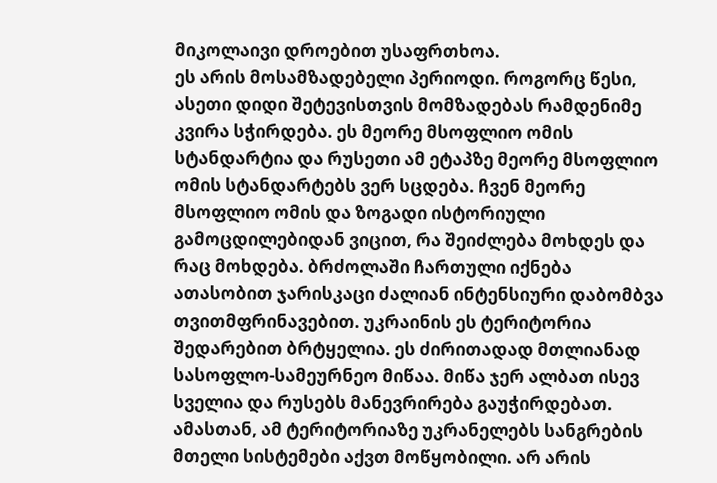მიკოლაივი დროებით უსაფრთხოა.
ეს არის მოსამზადებელი პერიოდი. როგორც წესი, ასეთი დიდი შეტევისთვის მომზადებას რამდენიმე კვირა სჭირდება. ეს მეორე მსოფლიო ომის სტანდარტია და რუსეთი ამ ეტაპზე მეორე მსოფლიო ომის სტანდარტებს ვერ სცდება. ჩვენ მეორე მსოფლიო ომის და ზოგადი ისტორიული გამოცდილებიდან ვიცით, რა შეიძლება მოხდეს და რაც მოხდება. ბრძოლაში ჩართული იქნება ათასობით ჯარისკაცი ძალიან ინტენსიური დაბომბვა თვითმფრინავებით. უკრაინის ეს ტერიტორია შედარებით ბრტყელია. ეს ძირითადად მთლიანად სასოფლო-სამეურნეო მიწაა. მიწა ჯერ ალბათ ისევ სველია და რუსებს მანევრირება გაუჭირდებათ. ამასთან, ამ ტერიტორიაზე უკრანელებს სანგრების მთელი სისტემები აქვთ მოწყობილი. არ არის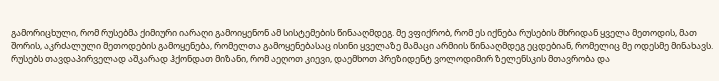გამორიცხული, რომ რუსებმა ქიმიური იარაღი გამოიყენონ ამ სისტემების წინააღმდეგ. მე ვფიქრობ, რომ ეს იქნება რუსების მხრიდან ყველა მეთოდის, მათ შორის, აკრძალული მეთოდების გამოყენება, რომელთა გამოყენებასაც ისინი ყველაზე მამაცი არმიის წინააღმდეგ ეცდებიან, რომელიც მე ოდესმე მინახავს.
რუსებს თავდაპირველად აშკარად ჰქონდათ მიზანი, რომ აეღოთ კიევი, დაემხოთ პრეზიდენტ ვოლოდიმირ ზელენსკის მთავრობა და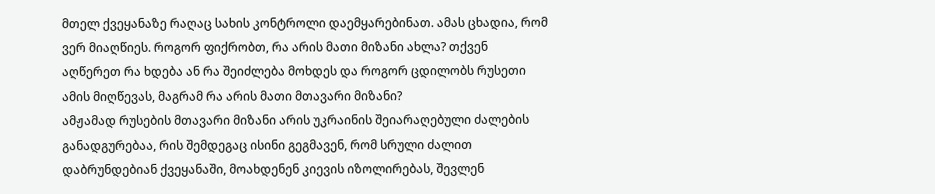მთელ ქვეყანაზე რაღაც სახის კონტროლი დაემყარებინათ. ამას ცხადია, რომ ვერ მიაღწიეს. როგორ ფიქრობთ, რა არის მათი მიზანი ახლა? თქვენ აღწერეთ რა ხდება ან რა შეიძლება მოხდეს და როგორ ცდილობს რუსეთი ამის მიღწევას, მაგრამ რა არის მათი მთავარი მიზანი?
ამჟამად რუსების მთავარი მიზანი არის უკრაინის შეიარაღებული ძალების განადგურებაა, რის შემდეგაც ისინი გეგმავენ, რომ სრული ძალით დაბრუნდებიან ქვეყანაში, მოახდენენ კიევის იზოლირებას, შევლენ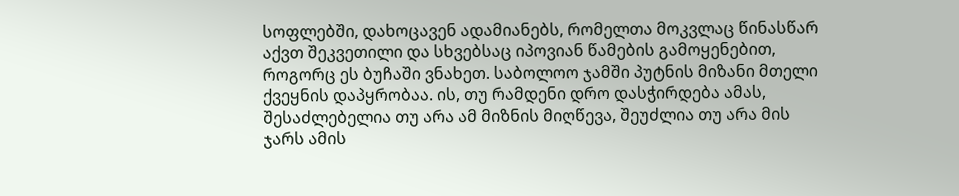სოფლებში, დახოცავენ ადამიანებს, რომელთა მოკვლაც წინასწარ აქვთ შეკვეთილი და სხვებსაც იპოვიან წამების გამოყენებით, როგორც ეს ბუჩაში ვნახეთ. საბოლოო ჯამში პუტნის მიზანი მთელი ქვეყნის დაპყრობაა. ის, თუ რამდენი დრო დასჭირდება ამას, შესაძლებელია თუ არა ამ მიზნის მიღწევა, შეუძლია თუ არა მის ჯარს ამის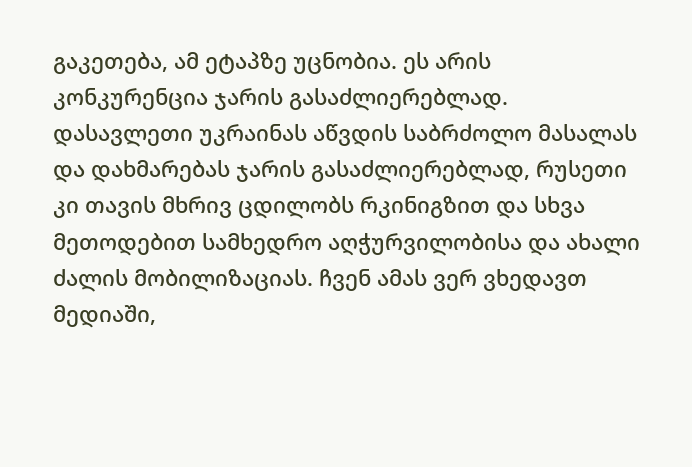გაკეთება, ამ ეტაპზე უცნობია. ეს არის კონკურენცია ჯარის გასაძლიერებლად. დასავლეთი უკრაინას აწვდის საბრძოლო მასალას და დახმარებას ჯარის გასაძლიერებლად, რუსეთი კი თავის მხრივ ცდილობს რკინიგზით და სხვა მეთოდებით სამხედრო აღჭურვილობისა და ახალი ძალის მობილიზაციას. ჩვენ ამას ვერ ვხედავთ მედიაში,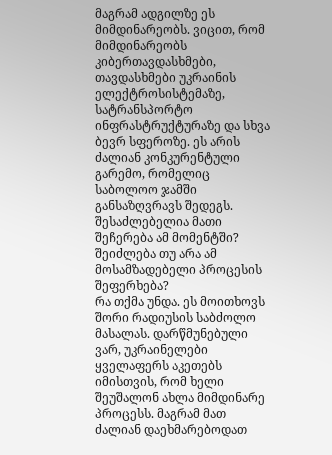მაგრამ ადგილზე ეს მიმდინარეობს. ვიცით, რომ მიმდინარეობს კიბერთავდასხმები, თავდასხმები უკრაინის ელექტროსისტემაზე, სატრანსპორტო ინფრასტრუქტურაზე და სხვა ბევრ სფეროზე. ეს არის ძალიან კონკურენტული გარემო, რომელიც საბოლოო ჯამში განსაზღვრავს შედეგს.
შესაძლებელია მათი შეჩერება ამ მომენტში? შეიძლება თუ არა ამ მოსამზადებელი პროცესის შეფერხება?
რა თქმა უნდა. ეს მოითხოვს შორი რადიუსის საბძოლო მასალას. დარწმუნებული ვარ, უკრაინელები ყველაფერს აკეთებს იმისთვის, რომ ხელი შეუშალონ ახლა მიმდინარე პროცესს. მაგრამ მათ ძალიან დაეხმარებოდათ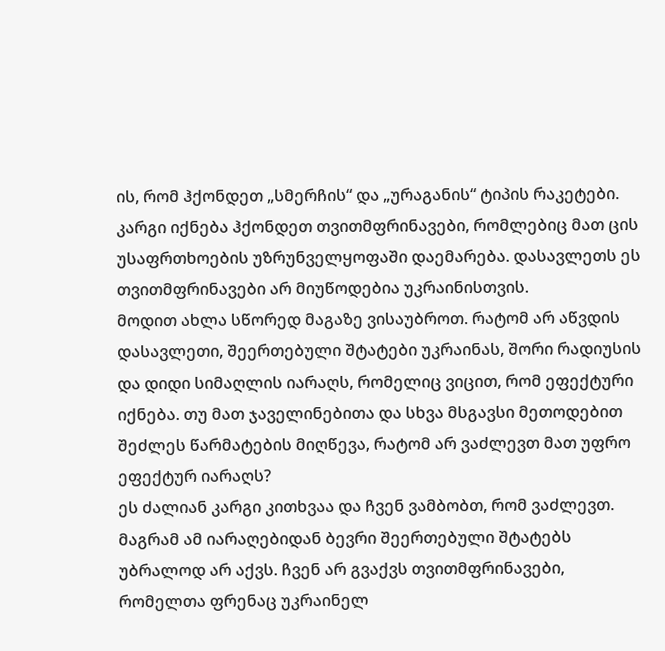ის, რომ ჰქონდეთ „სმერჩის“ და „ურაგანის“ ტიპის რაკეტები. კარგი იქნება ჰქონდეთ თვითმფრინავები, რომლებიც მათ ცის უსაფრთხოების უზრუნველყოფაში დაემარება. დასავლეთს ეს თვითმფრინავები არ მიუწოდებია უკრაინისთვის.
მოდით ახლა სწორედ მაგაზე ვისაუბროთ. რატომ არ აწვდის დასავლეთი, შეერთებული შტატები უკრაინას, შორი რადიუსის და დიდი სიმაღლის იარაღს, რომელიც ვიცით, რომ ეფექტური იქნება. თუ მათ ჯაველინებითა და სხვა მსგავსი მეთოდებით შეძლეს წარმატების მიღწევა, რატომ არ ვაძლევთ მათ უფრო ეფექტურ იარაღს?
ეს ძალიან კარგი კითხვაა და ჩვენ ვამბობთ, რომ ვაძლევთ. მაგრამ ამ იარაღებიდან ბევრი შეერთებული შტატებს უბრალოდ არ აქვს. ჩვენ არ გვაქვს თვითმფრინავები, რომელთა ფრენაც უკრაინელ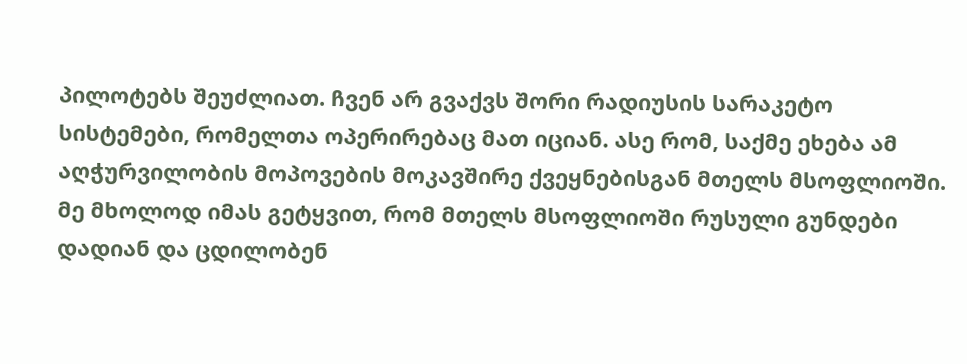პილოტებს შეუძლიათ. ჩვენ არ გვაქვს შორი რადიუსის სარაკეტო სისტემები, რომელთა ოპერირებაც მათ იციან. ასე რომ, საქმე ეხება ამ აღჭურვილობის მოპოვების მოკავშირე ქვეყნებისგან მთელს მსოფლიოში. მე მხოლოდ იმას გეტყვით, რომ მთელს მსოფლიოში რუსული გუნდები დადიან და ცდილობენ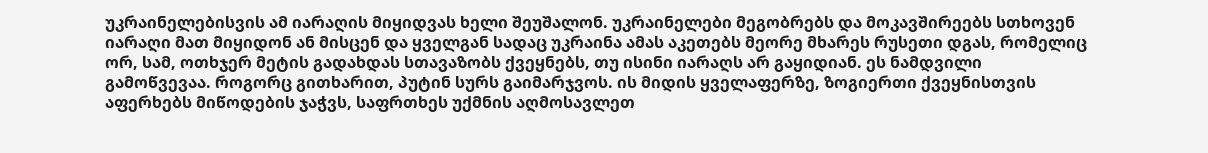უკრაინელებისვის ამ იარაღის მიყიდვას ხელი შეუშალონ. უკრაინელები მეგობრებს და მოკავშირეებს სთხოვენ იარაღი მათ მიყიდონ ან მისცენ და ყველგან სადაც უკრაინა ამას აკეთებს მეორე მხარეს რუსეთი დგას, რომელიც ორ, სამ, ოთხჯერ მეტის გადახდას სთავაზობს ქვეყნებს, თუ ისინი იარაღს არ გაყიდიან. ეს ნამდვილი გამოწვევაა. როგორც გითხარით, პუტინ სურს გაიმარჯვოს. ის მიდის ყველაფერზე, ზოგიერთი ქვეყნისთვის აფერხებს მიწოდების ჯაჭვს, საფრთხეს უქმნის აღმოსავლეთ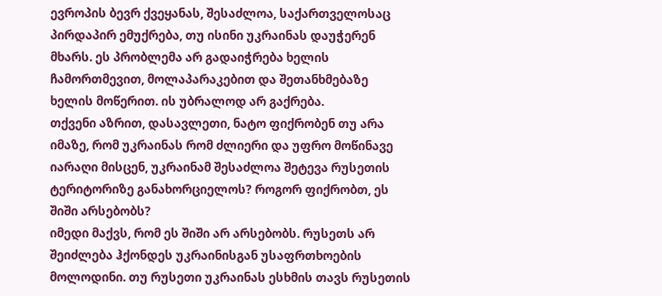ევროპის ბევრ ქვეყანას, შესაძლოა, საქართველოსაც პირდაპირ ემუქრება, თუ ისინი უკრაინას დაუჭერენ მხარს. ეს პრობლემა არ გადაიჭრება ხელის ჩამორთმევით, მოლაპარაკებით და შეთანხმებაზე ხელის მოწერით. ის უბრალოდ არ გაქრება.
თქვენი აზრით, დასავლეთი, ნატო ფიქრობენ თუ არა იმაზე, რომ უკრაინას რომ ძლიერი და უფრო მოწინავე იარაღი მისცენ, უკრაინამ შესაძლოა შეტევა რუსეთის ტერიტორიზე განახორციელოს? როგორ ფიქრობთ, ეს შიში არსებობს?
იმედი მაქვს, რომ ეს შიში არ არსებობს. რუსეთს არ შეიძლება ჰქონდეს უკრაინისგან უსაფრთხოების მოლოდინი. თუ რუსეთი უკრაინას ესხმის თავს რუსეთის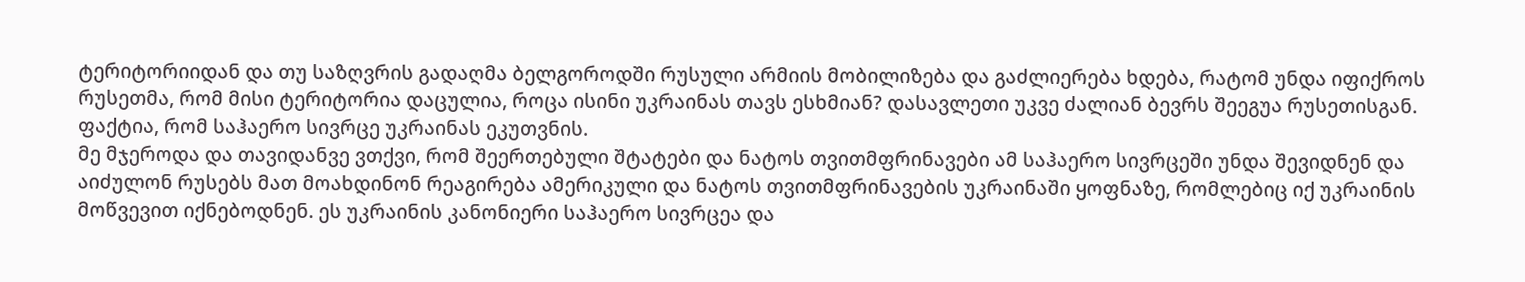ტერიტორიიდან და თუ საზღვრის გადაღმა ბელგოროდში რუსული არმიის მობილიზება და გაძლიერება ხდება, რატომ უნდა იფიქროს რუსეთმა, რომ მისი ტერიტორია დაცულია, როცა ისინი უკრაინას თავს ესხმიან? დასავლეთი უკვე ძალიან ბევრს შეეგუა რუსეთისგან. ფაქტია, რომ საჰაერო სივრცე უკრაინას ეკუთვნის.
მე მჯეროდა და თავიდანვე ვთქვი, რომ შეერთებული შტატები და ნატოს თვითმფრინავები ამ საჰაერო სივრცეში უნდა შევიდნენ და აიძულონ რუსებს მათ მოახდინონ რეაგირება ამერიკული და ნატოს თვითმფრინავების უკრაინაში ყოფნაზე, რომლებიც იქ უკრაინის მოწვევით იქნებოდნენ. ეს უკრაინის კანონიერი საჰაერო სივრცეა და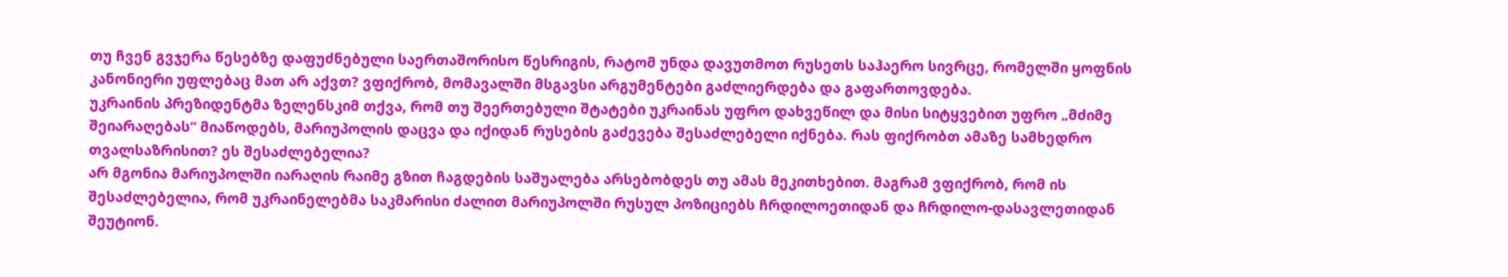თუ ჩვენ გვჯერა წესებზე დაფუძნებული საერთაშორისო წესრიგის, რატომ უნდა დავუთმოთ რუსეთს საჰაერო სივრცე, რომელში ყოფნის კანონიერი უფლებაც მათ არ აქვთ? ვფიქრობ, მომავალში მსგავსი არგუმენტები გაძლიერდება და გაფართოვდება.
უკრაინის პრეზიდენტმა ზელენსკიმ თქვა, რომ თუ შეერთებული შტატები უკრაინას უფრო დახვეწილ და მისი სიტყვებით უფრო „მძიმე შეიარაღებას“ მიაწოდებს, მარიუპოლის დაცვა და იქიდან რუსების გაძევება შესაძლებელი იქნება. რას ფიქრობთ ამაზე სამხედრო თვალსაზრისით? ეს შესაძლებელია?
არ მგონია მარიუპოლში იარაღის რაიმე გზით ჩაგდების საშუალება არსებობდეს თუ ამას მეკითხებით. მაგრამ ვფიქრობ, რომ ის შესაძლებელია, რომ უკრაინელებმა საკმარისი ძალით მარიუპოლში რუსულ პოზიციებს ჩრდილოეთიდან და ჩრდილო-დასავლეთიდან შეუტიონ.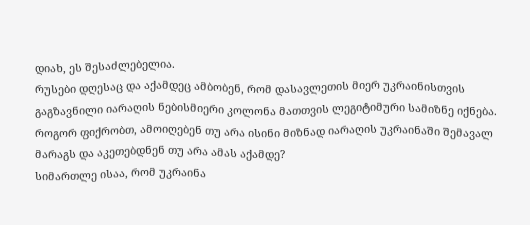დიახ, ეს შესაძლებელია.
რუსები დღესაც და აქამდეც ამბობენ, რომ დასავლეთის მიერ უკრაინისთვის გაგზავნილი იარაღის ნებისმიერი კოლონა მათთვის ლეგიტიმური სამიზნე იქნება. როგორ ფიქრობთ, ამოიღებენ თუ არა ისინი მიზნად იარაღის უკრაინაში შემავალ მარაგს და აკეთებდნენ თუ არა ამას აქამდე?
სიმართლე ისაა, რომ უკრაინა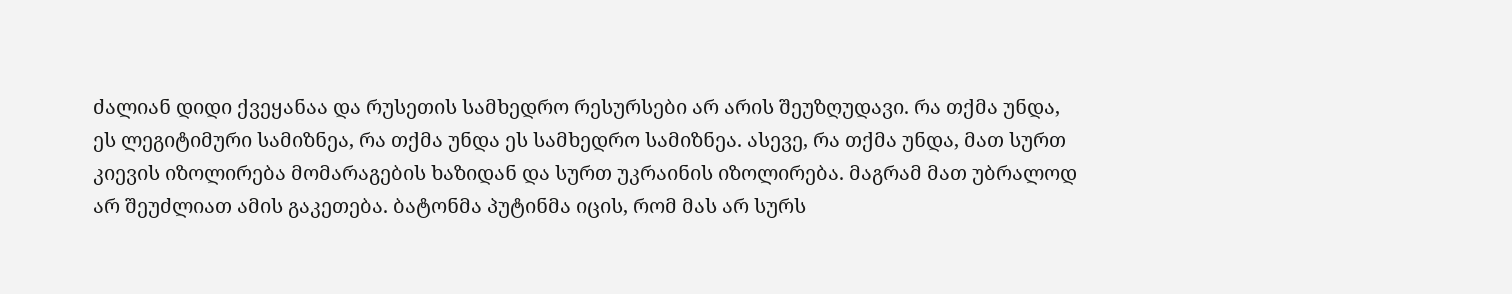ძალიან დიდი ქვეყანაა და რუსეთის სამხედრო რესურსები არ არის შეუზღუდავი. რა თქმა უნდა, ეს ლეგიტიმური სამიზნეა, რა თქმა უნდა ეს სამხედრო სამიზნეა. ასევე, რა თქმა უნდა, მათ სურთ კიევის იზოლირება მომარაგების ხაზიდან და სურთ უკრაინის იზოლირება. მაგრამ მათ უბრალოდ არ შეუძლიათ ამის გაკეთება. ბატონმა პუტინმა იცის, რომ მას არ სურს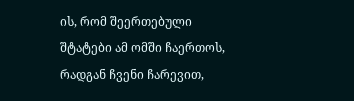ის, რომ შეერთებული შტატები ამ ომში ჩაერთოს, რადგან ჩვენი ჩარევით,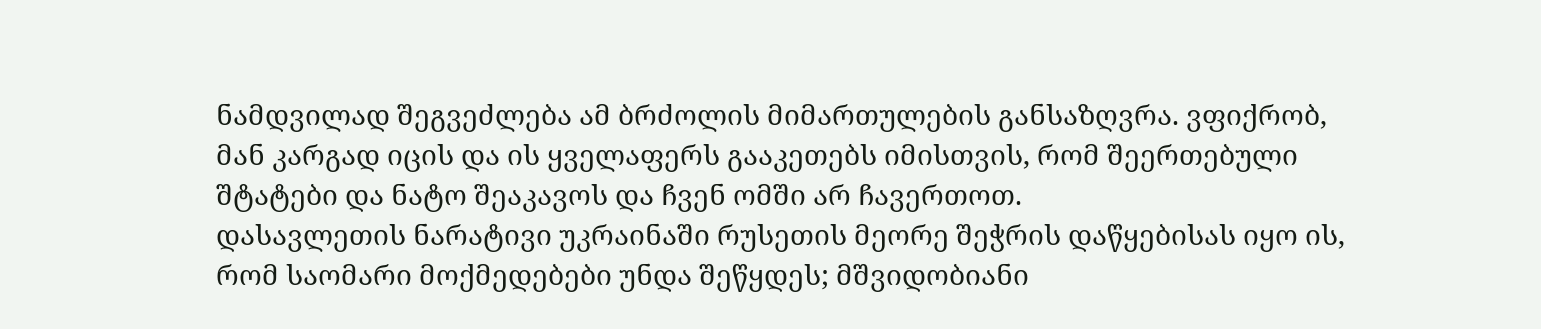ნამდვილად შეგვეძლება ამ ბრძოლის მიმართულების განსაზღვრა. ვფიქრობ, მან კარგად იცის და ის ყველაფერს გააკეთებს იმისთვის, რომ შეერთებული შტატები და ნატო შეაკავოს და ჩვენ ომში არ ჩავერთოთ.
დასავლეთის ნარატივი უკრაინაში რუსეთის მეორე შეჭრის დაწყებისას იყო ის, რომ საომარი მოქმედებები უნდა შეწყდეს; მშვიდობიანი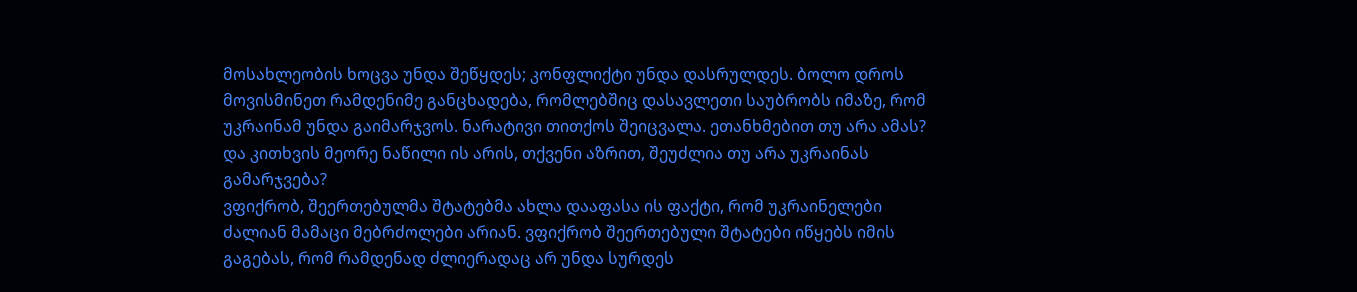მოსახლეობის ხოცვა უნდა შეწყდეს; კონფლიქტი უნდა დასრულდეს. ბოლო დროს მოვისმინეთ რამდენიმე განცხადება, რომლებშიც დასავლეთი საუბრობს იმაზე, რომ უკრაინამ უნდა გაიმარჯვოს. ნარატივი თითქოს შეიცვალა. ეთანხმებით თუ არა ამას? და კითხვის მეორე ნაწილი ის არის, თქვენი აზრით, შეუძლია თუ არა უკრაინას გამარჯვება?
ვფიქრობ, შეერთებულმა შტატებმა ახლა დააფასა ის ფაქტი, რომ უკრაინელები ძალიან მამაცი მებრძოლები არიან. ვფიქრობ შეერთებული შტატები იწყებს იმის გაგებას, რომ რამდენად ძლიერადაც არ უნდა სურდეს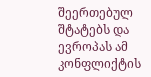შეერთებულ შტატებს და ევროპას ამ კონფლიქტის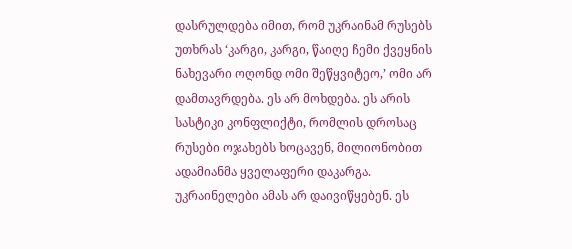დასრულდება იმით, რომ უკრაინამ რუსებს უთხრას ‘კარგი, კარგი, წაიღე ჩემი ქვეყნის ნახევარი ოღონდ ომი შეწყვიტეო,’ ომი არ დამთავრდება. ეს არ მოხდება. ეს არის სასტიკი კონფლიქტი, რომლის დროსაც რუსები ოჯახებს ხოცავენ, მილიონობით ადამიანმა ყველაფერი დაკარგა. უკრაინელები ამას არ დაივიწყებენ. ეს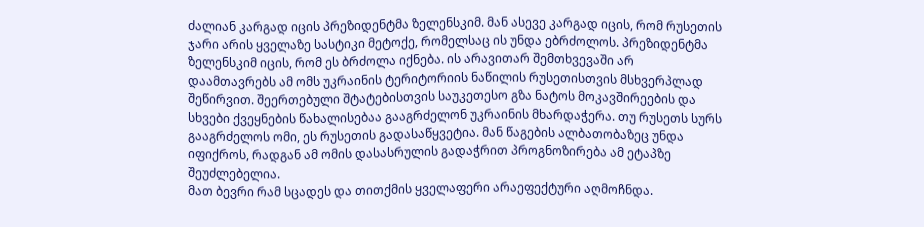ძალიან კარგად იცის პრეზიდენტმა ზელენსკიმ. მან ასევე კარგად იცის, რომ რუსეთის ჯარი არის ყველაზე სასტიკი მეტოქე, რომელსაც ის უნდა ებრძოლოს. პრეზიდენტმა ზელენსკიმ იცის, რომ ეს ბრძოლა იქნება. ის არავითარ შემთხვევაში არ დაამთავრებს ამ ომს უკრაინის ტერიტორიის ნაწილის რუსეთისთვის მსხვერპლად შეწირვით. შეერთებული შტატებისთვის საუკეთესო გზა ნატოს მოკავშირეების და სხვები ქვეყნების წახალისებაა გააგრძელონ უკრაინის მხარდაჭერა. თუ რუსეთს სურს გააგრძელოს ომი, ეს რუსეთის გადასაწყვეტია. მან წაგების ალბათობაზეც უნდა იფიქროს, რადგან ამ ომის დასასრულის გადაჭრით პროგნოზირება ამ ეტაპზე შეუძლებელია.
მათ ბევრი რამ სცადეს და თითქმის ყველაფერი არაეფექტური აღმოჩნდა.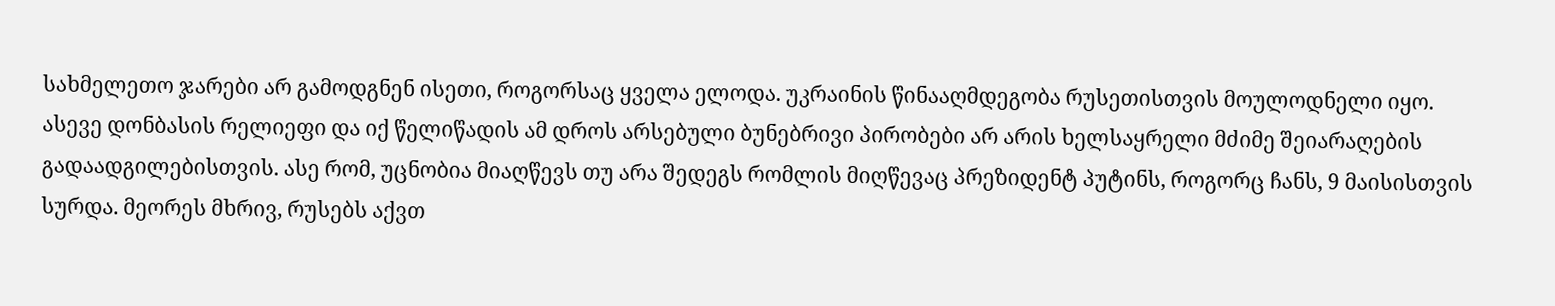სახმელეთო ჯარები არ გამოდგნენ ისეთი, როგორსაც ყველა ელოდა. უკრაინის წინააღმდეგობა რუსეთისთვის მოულოდნელი იყო. ასევე დონბასის რელიეფი და იქ წელიწადის ამ დროს არსებული ბუნებრივი პირობები არ არის ხელსაყრელი მძიმე შეიარაღების გადაადგილებისთვის. ასე რომ, უცნობია მიაღწევს თუ არა შედეგს რომლის მიღწევაც პრეზიდენტ პუტინს, როგორც ჩანს, 9 მაისისთვის სურდა. მეორეს მხრივ, რუსებს აქვთ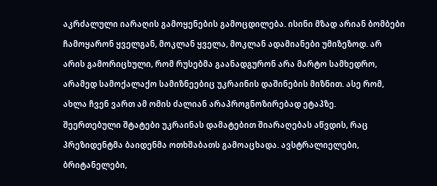აკრძალული იარაღის გამოყენების გამოცდილება. ისინი მზად არიან ბომბები ჩამოყარონ ყველგან, მოკლან ყველა, მოკლან ადამიანები უმიზეზოდ. არ არის გამორიცხული, რომ რუსებმა გაანადგურონ არა მარტო სამხედრო, არამედ სამოქალაქო სამიზნეებიც უკრაინის დაშინების მიზნით. ასე რომ, ახლა ჩვენ ვართ ამ ომის ძალიან არაპროგნოზირებად ეტაპზე.
შეერთებული შტატები უკრაინას დამატებით შიარაღებას აწვდის, რაც პრეზიდენტმა ბაიდენმა ოთხშაბათს გამოაცხადა. ავსტრალიელები, ბრიტანელები,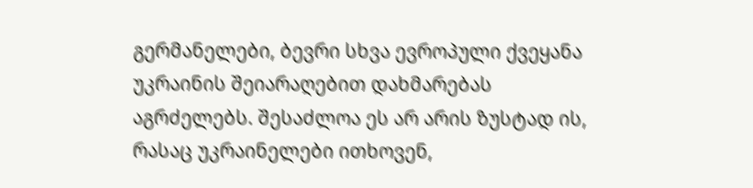გერმანელები, ბევრი სხვა ევროპული ქვეყანა უკრაინის შეიარაღებით დახმარებას აგრძელებს. შესაძლოა ეს არ არის ზუსტად ის, რასაც უკრაინელები ითხოვენ,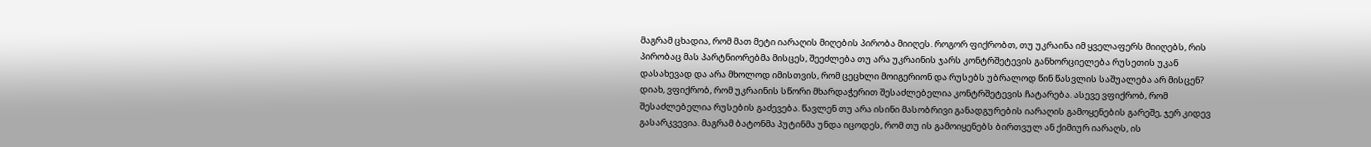მაგრამ ცხადია, რომ მათ მეტი იარაღის მიღების პირობა მიიღეს. როგორ ფიქრობთ, თუ უკრაინა იმ ყველაფერს მიიღებს, რის პირობაც მას პარტნიორებმა მისცეს, შეეძლება თუ არა უკრაინის ჯარს კონტრშეტევის განხორციელება რუსეთის უკან დასახევად და არა მხოლოდ იმისთვის, რომ ცეცხლი მოიგერიონ და რუსებს უბრალოდ წინ წასვლის საშუალება არ მისცენ?
დიახ, ვფიქრობ, რომ უკრაინის სწორი მხარდაჭერით შესაძლებელია კონტრშეტევის ჩატარება. ასევე ვფიქრობ, რომ შესაძლებელია რუსების გაძევება. წავლენ თუ არა ისინი მასობრივი განადგურების იარაღის გამოყენების გარეშე, ჯერ კიდევ გასარკვევია. მაგრამ ბატონმა პუტინმა უნდა იცოდეს, რომ თუ ის გამოიყენებს ბირთვულ ან ქიმიურ იარაღს, ის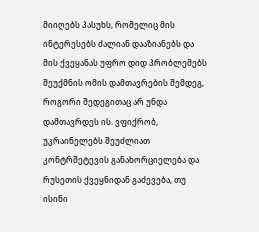მიიღებს პასუხს, რომელიც მის ინტერესებს ძალიან დააზიანებს და მის ქვეყანას უფრო დიდ პრობლემებს შეუქმნის ომის დამთავრების შემდეგ, როგორი შედეგითაც არ უნდა დამთავრდეს ის. ვფიქრობ, უკრაინელებს შეუძლიათ კონტრშეტევის განახორციელება და რუსეთის ქვეყნიდან გაძევება, თუ ისინი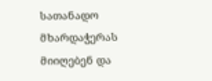სათანადო მხარდაჭერას მიიღებენ და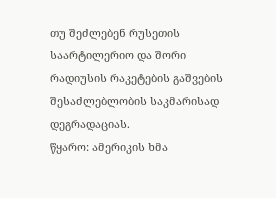თუ შეძლებენ რუსეთის საარტილერიო და შორი რადიუსის რაკეტების გაშვების შესაძლებლობის საკმარისად დეგრადაციას.
წყარო: ამერიკის ხმა